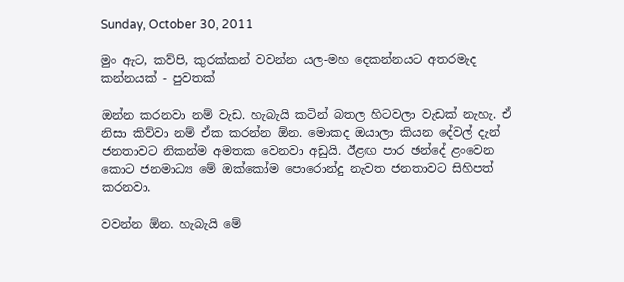Sunday, October 30, 2011

මුං ඇට, කව්පි, කුරක්කන් වවන්න යල-මහ දෙකන්නයට අතරමැද කන්නයක් - පුවතක්

ඔන්න කරනවා නම් වැඩ. හැබැයි කටින් බතල හිටවලා වැඩක් නැහැ. ඒ නිසා කිව්වා නම් ඒක කරන්න ඕන. මොකද ඔයාලා කියන දේවල් දැන් ජනතාවට නිකන්ම අමතක වෙනවා අඩුයි. ඊළඟ පාර ඡන්දේ ළංවෙන කොට ජනමාධ්‍ය මේ ඔක්කෝම පොරොන්දු නැවත ජනතාවට සිහිපත් කරනවා.

වවන්න ඕන. හැබැයි මේ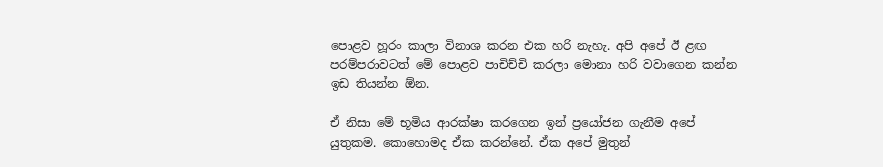පොළව හූරං කාලා විනාශ කරන එක හරි නැහැ. අපි අපේ ඊ ළඟ පරම්පරාවටත් මේ පොළව පාචිච්චි කරලා මොනා හරි වවාගෙන කන්න ඉඩ තියන්න ඕන.

ඒ නිසා මේ භූමිය ආරක්ෂා කරගෙන ඉන් ප්‍රයෝජන ගැනීම අපේ යුතුකම. කොහොමද ඒක කරන්නේ. ඒක අපේ මුතුන්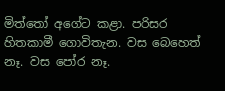මිත්තෝ අගේට කළා. පරිසර හිතකාමී ගොවිතැන. වස බෙහෙත් නෑ. වස පෝර නෑ.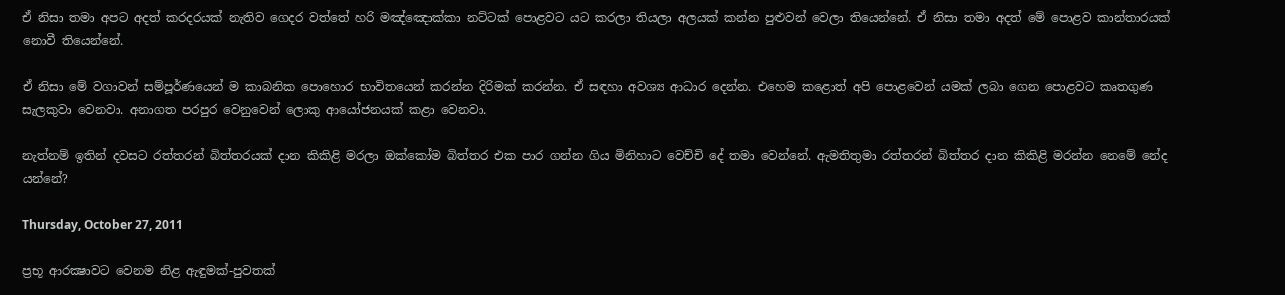ඒ නිසා තමා අපට අදත් කරදරයක් නැතිව ‍ගෙදර වත්තේ හරි මඤ්ඤොක්කා නට්ටක් පොළවට යට කරලා තියලා අලයක් කන්න පුළුවන් වෙලා තියෙන්නේ. ඒ නිසා තමා අදත් මේ පොළව කාන්තාරයක් නොවී තියෙන්නේ.

ඒ නිසා මේ වගාවන් සම්පූර්ණයෙන් ම කාබනික පොහොර භාවිතයෙන් කරන්න දිරිමක් කරන්න. ඒ සඳහා අවශ්‍ය ආධාර දෙන්න. එහෙම කළොත් අපි පොළවෙන් යමක් ලබා ගෙන පොළවට කෘතගුණ සැලකුවා වෙනවා. අනාගත පරපුර වෙනුවෙන් ලොකු ආයෝජනයක් කළා වෙනවා.

නැත්නම් ඉතින් දවසට රත්තරන් බිත්තරයක් දාන කිකිළි‍ මරලා ඔක්කෝම බිත්තර එක පාර ගන්න ගිය මිනිහාට වෙච්චි දේ තමා වෙන්නේ. ඇමතිතුමා රත්තරන් බිත්තර දාන කිකිළි මරන්න නෙමේ නේද යන්නේ?

Thursday, October 27, 2011

ප්‍රභූ ආරක්‍ෂාවට වෙනම නිළ ඇඳුමක්-පුවතක්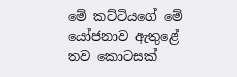මේ කට්ටියගේ මේ යෝජනාව ඇතුළේ තව කොටසක්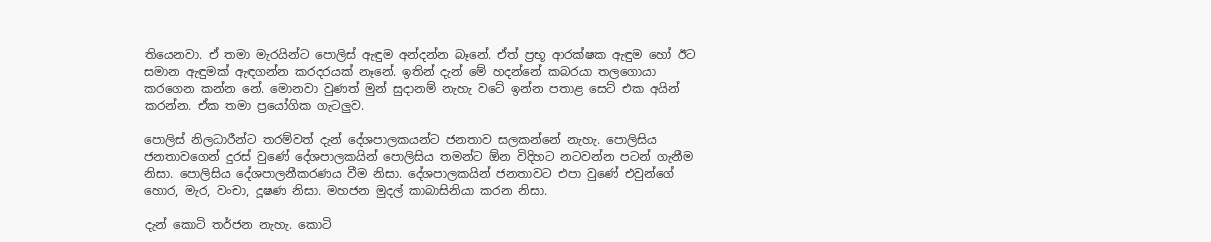තියෙනවා. ඒ තමා මැරයින්ට පොලිස් ඇඳුම අන්දන්න බෑනේ. ඒත් ප්‍රභූ ආරක්ෂක ඇඳුම හෝ ඊට සමාන ඇඳුමක් ඇඳගන්න කරදරයක් නෑනේ. ඉතින් දැන් මේ හදන්නේ කබරයා තලගොයා කරගෙන කන්න නේ. මොනවා වුණත් මුන් සුදානම් නැහැ වටේ ඉන්න ‍පතාළ සෙට් එක අයින් කරන්න. ඒක තමා ප්‍රයෝගික ගැටලුව.

පොලිස් නිලධාරීන්ට තරම්වත් දැන් දේශපාලකයන්ට ජනතාව සලකන්නේ නැහැ. පොලිසිය ජනතාවගෙන් දුරස් වුණේ දේශපාලකයින් පොලිසිය තමන්ට ඕන විදිහට නටවන්න පටන් ගැනීම නිසා. පොලිසිය දේශපාලනීකරණය වීම නිසා. දේශපාලකයින් ජනතාවට එපා වුණේ එවුන්ගේ හොර, මැර, වංචා, දූෂණ නිසා. මහජන මුදල් කාබාසිනියා කරන නිසා.

දැන් කොටි තර්ජන නැහැ. කොටි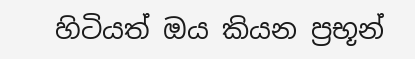හිටියත් ඔය කියන ප්‍රභූන්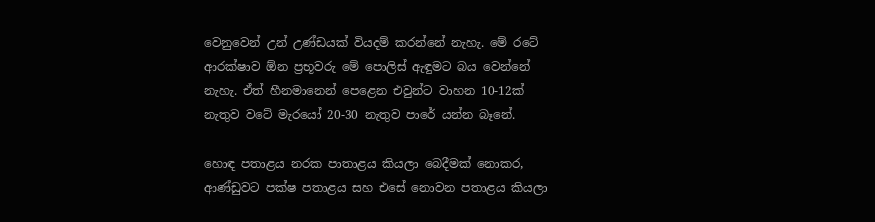වෙනුවෙන් උන් උණ්ඩයක් වියදම් කරන්නේ නැහැ. මේ රටේ ආරක්ෂාව ඕන ප්‍රභූවරු මේ පොලිස් ඇඳුමට බය වෙන්නේ නැහැ. ඒත් හීනමානෙන් පෙළෙන එවුන්ට වාහන 10-12ක් නැතුව වටේ මැරයෝ 20-30 නැතුව පාරේ යන්න බෑනේ.

හොඳ පතාළය නරක පාතාළය කියලා බෙදීමක් නොකර, ආණ්ඩුවට පක්ෂ පතාළය සහ එසේ නොවන පතාළය කියලා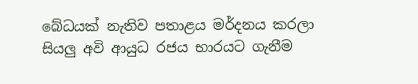බේධයක් නැතිව පතාළය මර්දනය කරලා සියලු අවි ආයුධ රජය භාරයට ගැනීම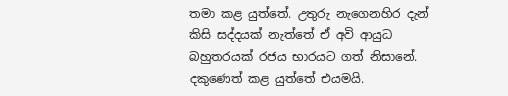තමා කළ යුත්තේ. උතුරු නැගෙනහිර දැන් කිසි සද්දයක් නැත්තේ ඒ අවි ආයුධ බහුතරයක් රජය භාරයට ගත් නිසානේ. දකුණෙත් කළ යුත්තේ එයමයි.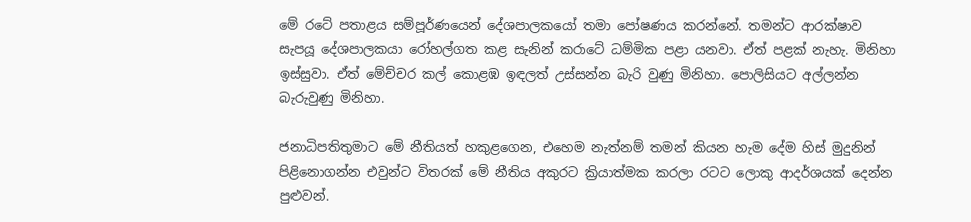මේ රටේ පතාළය සම්පූර්ණයෙන් දේශපාලකයෝ තමා පෝෂණය කරන්නේ. තමන්ට ආරක්ෂාව සැපයූ දේශපාලකයා රෝහල්ගත කළ සැනින් කරාටේ ධම්මික පළා යනවා. ඒත් පළක් නැහැ. මිනිහා ඉස්සුවා. ඒත් මේච්චර කල් කොළඹ ඉඳලත් උස්සන්න බැරි වුණු මිනිහා. පොලිසියට අල්ලන්න බැරුවුණු මිනිහා.

ජනාධිපතිතුමාට මේ නීතියත් හකුළගෙන, එහෙම නැත්නම් තමන් කියන හැම දේම හිස් මුදුනින් පිළිනොගන්න එවුන්ට විතරක් මේ නීතිය අකුරට ක්‍රියාත්මක කරලා රටට ලොකු ආදර්ශයක් දෙන්න පුළුවන්.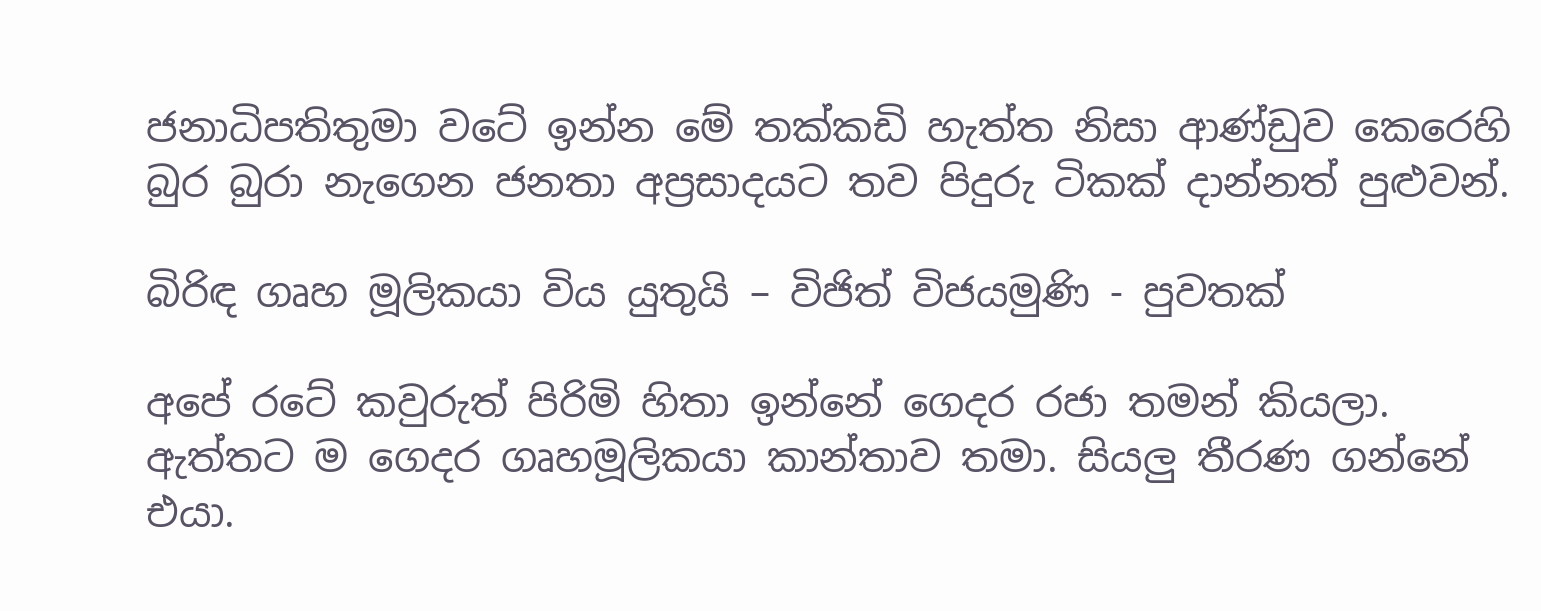ජනාධිපතිතුමා වටේ ඉන්න මේ තක්කඩි හැත්ත නිසා ආණ්ඩුව කෙරෙහි බුර බුරා නැගෙන ජනතා අප්‍රසාදයට තව පිදුරු ටිකක් දාන්නත් පුළුවන්.

බිරිඳ ගෘහ මූලිකයා විය යුතුයි – විජිත් විජයමුණි - පුවතක්

අපේ රටේ කවුරුත් පිරිමි හිතා ඉන්නේ ගෙදර රජා තමන් කියලා. ඇත්තට ම ගෙදර ගෘහමූලිකයා කාන්තාව තමා. සියලු තීරණ ගන්නේ එයා.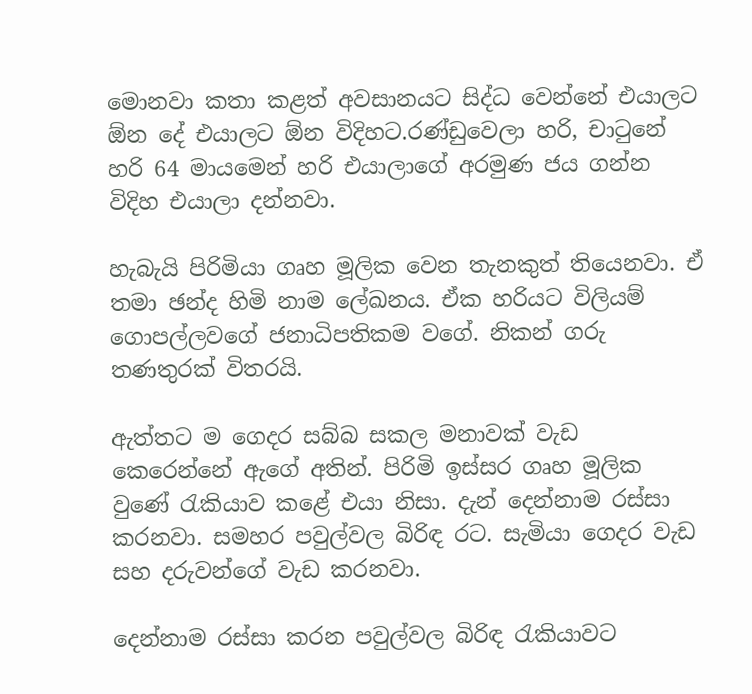මොනවා කතා කළත් අවසානයට සිද්ධ වෙන්නේ එයාලට ඕන දේ එයාලට ඕන විදිහට.රණ්ඩුවෙලා හරි, චාටුනේ හරි 64 මායමෙන් හරි එයාලාගේ අරමුණ ජය ගන්න විදිහ එයාලා දන්නවා.

හැබැයි පිරිමියා ගෘහ මූලික වෙන තැනකුත් තියෙනවා. ඒ තමා ඡන්ද හිමි නාම ලේඛනය. ඒක හරියට විලියම් ගොපල්ලවගේ ජනාධිපතිකම වගේ. නිකන් ගරු තණතුරක් විතරයි.

ඇත්තට ම ගෙදර සබ්බ සකල මනාවක් වැඩ කෙරෙන්නේ ඇගේ අතින්. පිරිමි ඉස්සර ගෘහ මූලික වුණේ රැකියාව කළේ එයා නිසා. දැන් දෙන්නාම රස්සා කරනවා. සමහර පවුල්වල බිරිඳ රට. සැමියා ගෙදර වැඩ සහ දරුවන්ගේ වැඩ කරනවා.

දෙන්නාම රස්සා කරන පවුල්වල බිරිඳ රැකියාවට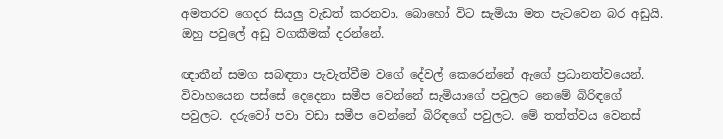අමතරව ගෙදර සියලු වැඩත් කරනවා. බොහෝ විට සැමියා මත පැටවෙන බර අඩුයි. ඔහු පවුලේ අඩු වගකීමක් දරන්නේ.

ඥාතීන් සමග සබඳතා පැවැත්වීම වගේ දේවල් කෙරෙන්නේ ඇගේ ප්‍රධානත්වයෙන්. විවාහයෙන පස්සේ දෙදෙනා සමීප වෙන්නේ සැමියාගේ පවුලට නෙමේ බිරිඳගේ පවුලට. දරුවෝ පවා වඩා සමීප වෙන්නේ බිරිඳගේ පවුලට. මේ තත්ත්වය වෙනස්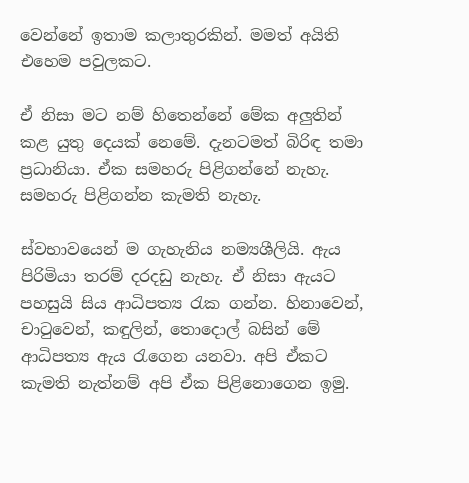වෙන්නේ ඉතාම කලාතුරකින්. මමත් අයිති එහෙම පවුලකට.

ඒ නිසා මට නම් හිතෙන්නේ මේක අලුතින් කළ යුතු දෙයක් නෙමේ. දැනටමත් බිරිඳ තමා ප්‍රධානියා. ඒක සමහරු පිළිගන්නේ නැහැ. සමහරු පිළිගන්න කැමති නැහැ.

ස්වභාවයෙන් ම ගැහැනිය නම්‍යශීලියි. ඇය පිරිමියා තරම් දරදඩු නැහැ. ඒ නිසා ඇයට පහසුයි සිය ආධිපත්‍ය රැක ගන්න. හිනාවෙන්, චාටුවෙන්, කඳුලින්, තොදොල් බසින් මේ ආධිපත්‍ය ඇය රැගෙන යනවා. අපි ඒකට කැමති නැත්නම් අපි ඒක පිළිනොගෙන ඉමු.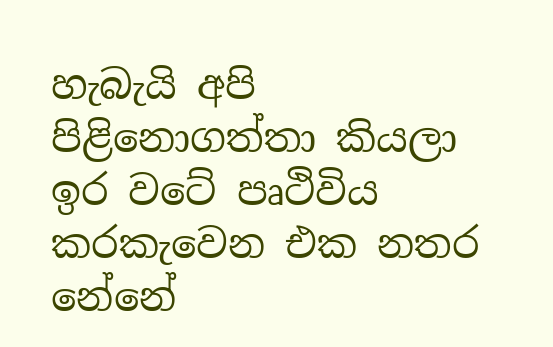හැබැයි අපි පිළිනොගත්තා කියලා ඉර වටේ පෘථිවිය කරකැවෙන එක නතර නේනේ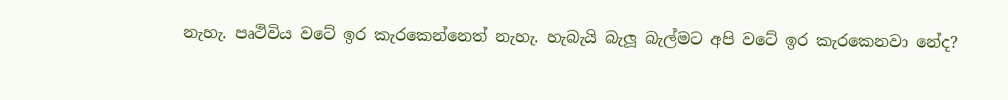නැහැ. පෘථිවිය වටේ ඉර කැරකෙන්නෙත් නැහැ. හැබැයි බැලූ බැල්මට අපි වටේ ඉර කැරකෙනවා නේද?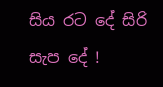සිය රට දේ සිරි සැප දේ !